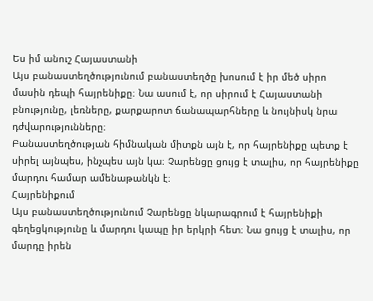Ես իմ անուշ Հայաստանի
Այս բանաստեղծությունում բանաստեղծը խոսում է իր մեծ սիրո մասին դեպի հայրենիքը։ Նա ասում է, որ սիրում է Հայաստանի բնությունը, լեռները, քարքարոտ ճանապարհները և նույնիսկ նրա դժվարությունները։
Բանաստեղծության հիմնական միտքն այն է, որ հայրենիքը պետք է սիրել այնպես, ինչպես այն կա։ Չարենցը ցույց է տալիս, որ հայրենիքը մարդու համար ամենաթանկն է։
Հայրենիքում
Այս բանաստեղծությունում Չարենցը նկարագրում է հայրենիքի գեղեցկությունը և մարդու կապը իր երկրի հետ։ Նա ցույց է տալիս, որ մարդը իրեն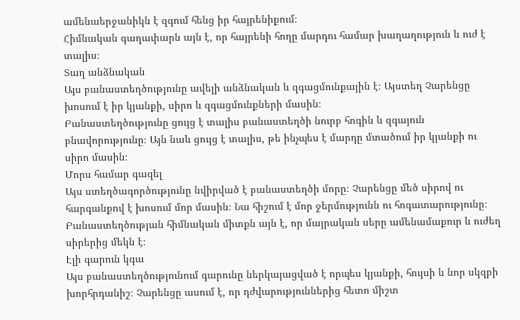ամենաերջանիկն է զգում հենց իր հայրենիքում։
Հիմնական գաղափարն այն է, որ հայրենի հողը մարդու համար խաղաղություն և ուժ է տալիս։
Տաղ անձնական
Այս բանաստեղծությունը ավելի անձնական և զգացմունքային է։ Այստեղ Չարենցը խոսում է իր կյանքի, սիրո և զգացմունքների մասին։
Բանաստեղծությունը ցույց է տալիս բանաստեղծի նուրբ հոգին և զգայուն բնավորությունը։ Այն նաև ցույց է տալիս, թե ինչպես է մարդը մտածում իր կյանքի ու սիրո մասին։
Մորս համար գազել
Այս ստեղծագործությունը նվիրված է բանաստեղծի մորը։ Չարենցը մեծ սիրով ու հարգանքով է խոսում մոր մասին։ Նա հիշում է մոր ջերմությունն ու հոգատարությունը։
Բանաստեղծության հիմնական միտքն այն է, որ մայրական սերը ամենամաքուր և ուժեղ սիրերից մեկն է։
Էլի գարուն կգա
Այս բանաստեղծությունում գարունը ներկայացված է որպես կյանքի, հույսի և նոր սկզբի խորհրդանիշ։ Չարենցը ասում է, որ դժվարություններից հետո միշտ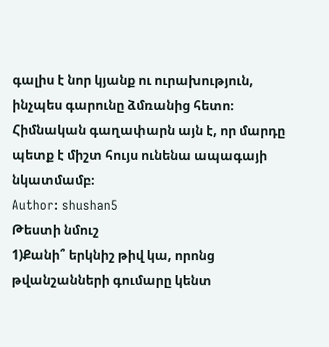գալիս է նոր կյանք ու ուրախություն, ինչպես գարունը ձմռանից հետո։
Հիմնական գաղափարն այն է, որ մարդը պետք է միշտ հույս ունենա ապագայի նկատմամբ։
Author: shushan5
Թեստի նմուշ
1)Քանի՞ երկնիշ թիվ կա, որոնց թվանշանների գումարը կենտ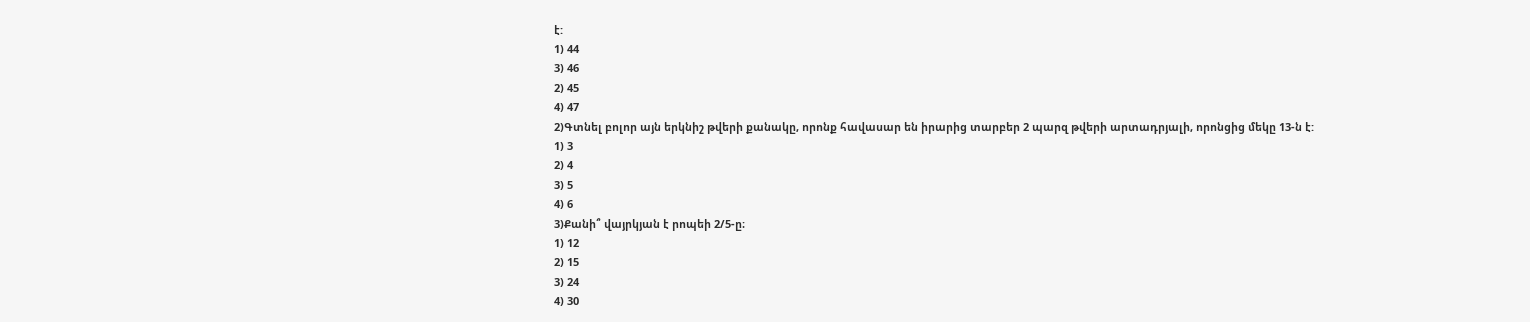է:
1) 44
3) 46
2) 45
4) 47
2)Գտնել բոլոր այն երկնիշ թվերի քանակը, որոնք հավասար են իրարից տարբեր 2 պարզ թվերի արտադրյալի, որոնցից մեկը 13-ն է:
1) 3
2) 4
3) 5
4) 6
3)Քանի՞ վայրկյան է րոպեի 2/5-ը։
1) 12
2) 15
3) 24
4) 30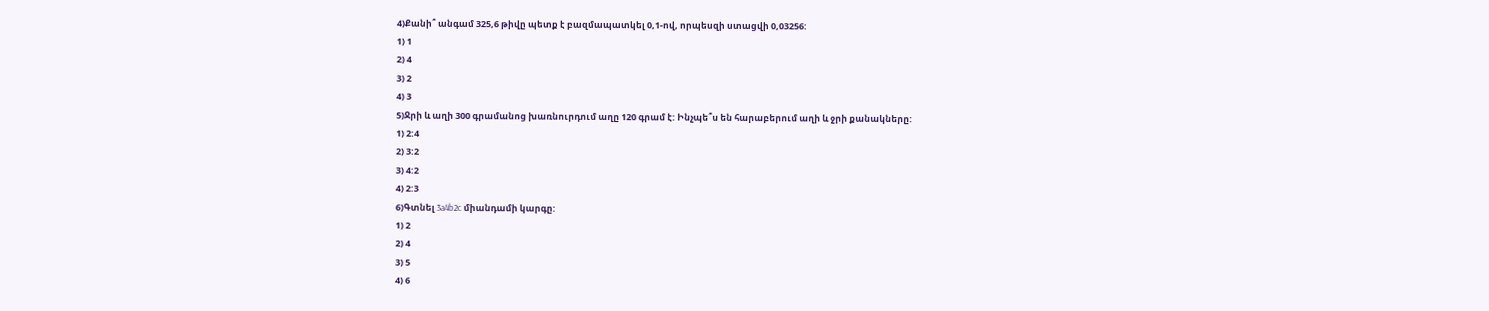4)Քանի՞ անգամ 325,6 թիվը պետք է բազմապատկել 0,1-ով, որպեսզի ստացվի 0,03256:
1) 1
2) 4
3) 2
4) 3
5)Ջրի և աղի 300 գրամանոց խառնուրդում աղը 120 գրամ է: Ինչպե՞ս են հարաբերում աղի և ջրի քանակները:
1) 2:4
2) 3:2
3) 4:2
4) 2:3
6)Գտնել 3a4b2c միանդամի կարգը:
1) 2
2) 4
3) 5
4) 6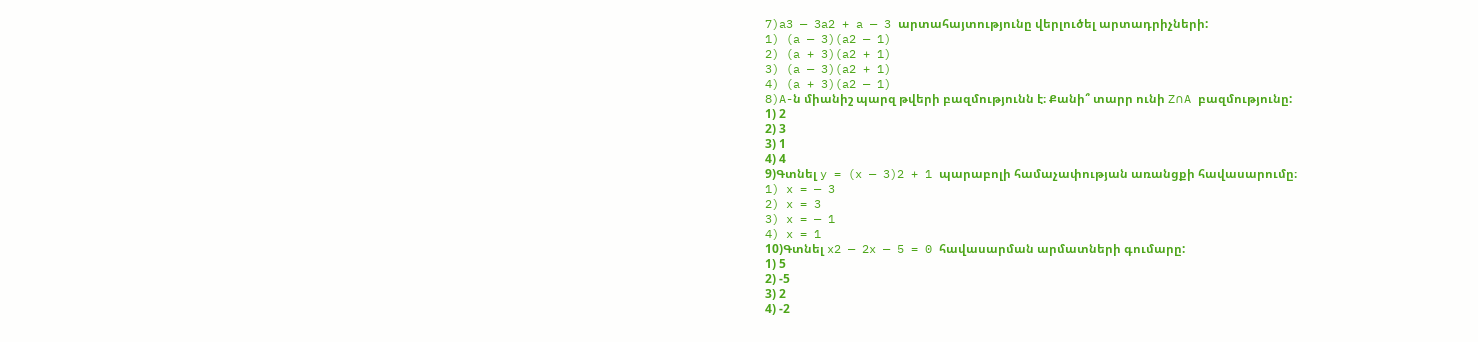7)a3 — 3a2 + a — 3 արտահայտությունը վերլուծել արտադրիչների:
1) (a — 3)(a2 — 1)
2) (a + 3)(a2 + 1)
3) (a — 3)(a2 + 1)
4) (a + 3)(a2 — 1)
8)A-ն միանիշ պարզ թվերի բազմությունն է։ Քանի՞ տարր ունի Z∩A բազմությունը:
1) 2
2) 3
3) 1
4) 4
9)Գտնել y = (x — 3)2 + 1 պարաբոլի համաչափության առանցքի հավասարումը։
1) x = — 3
2) x = 3
3) x = — 1
4) x = 1
10)Գտնել x2 — 2x — 5 = 0 հավասարման արմատների գումարը:
1) 5
2) -5
3) 2
4) -2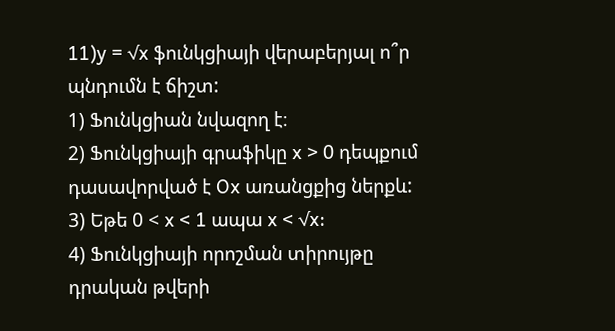11)y = √x ֆունկցիայի վերաբերյալ ո՞ր պնդումն է ճիշտ:
1) Ֆունկցիան նվազող է։
2) Ֆունկցիայի գրաֆիկը x > 0 դեպքում դասավորված է Ox առանցքից ներքև:
3) Եթե 0 < x < 1 ապա x < √x:
4) Ֆունկցիայի որոշման տիրույթը դրական թվերի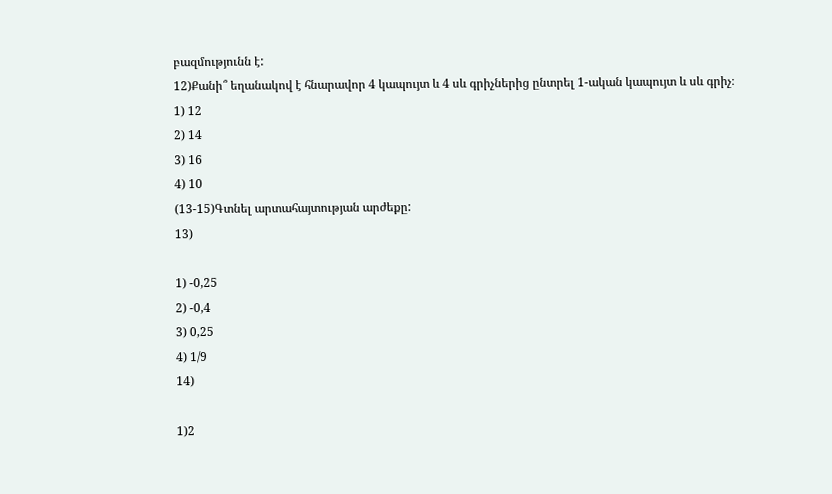բազմությունն է:
12)Քանի՞ եղանակով է հնարավոր 4 կապույտ և 4 սև գրիչներից ընտրել 1-ական կապույտ և սև գրիչ։
1) 12
2) 14
3) 16
4) 10
(13-15)Գտնել արտահայտության արժեքը:
13)

1) -0,25
2) -0,4
3) 0,25
4) 1/9
14)

1)2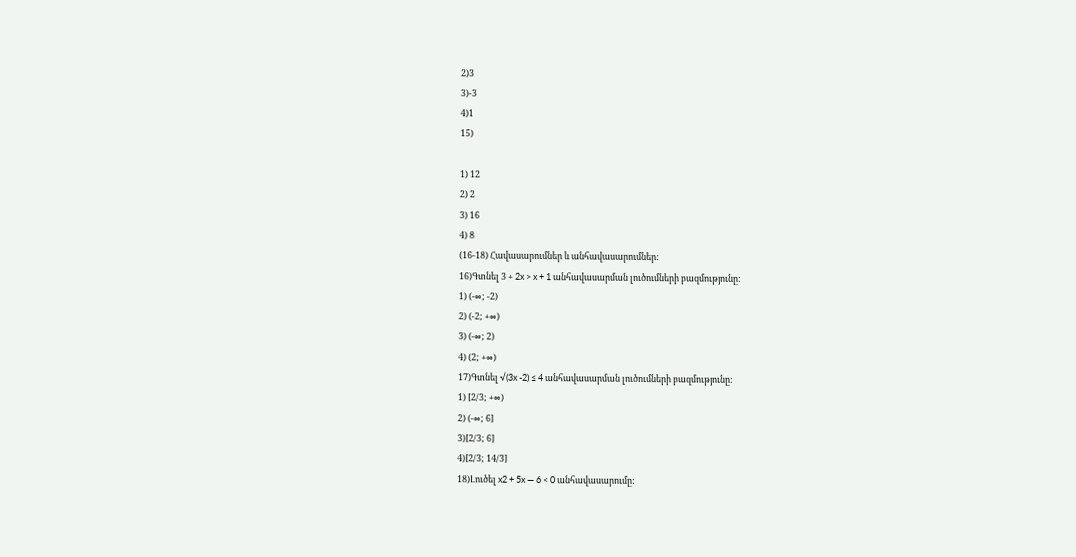2)3
3)-3
4)1
15)

1) 12
2) 2
3) 16
4) 8
(16-18) Հավասարումներ և անհավասարումներ:
16)Գտնել 3 + 2x > x + 1 անհավասարման լուծումների բազմությունը:
1) (-∞; -2)
2) (-2; +∞)
3) (-∞; 2)
4) (2; +∞)
17)Գտնել √(3x -2) ≤ 4 անհավասարման լուծումների բազմությունը:
1) [2/3; +∞)
2) (-∞; 6]
3)[2/3; 6]
4)[2/3; 14/3]
18)Լուծել x2 + 5x — 6 < 0 անհավասարումը: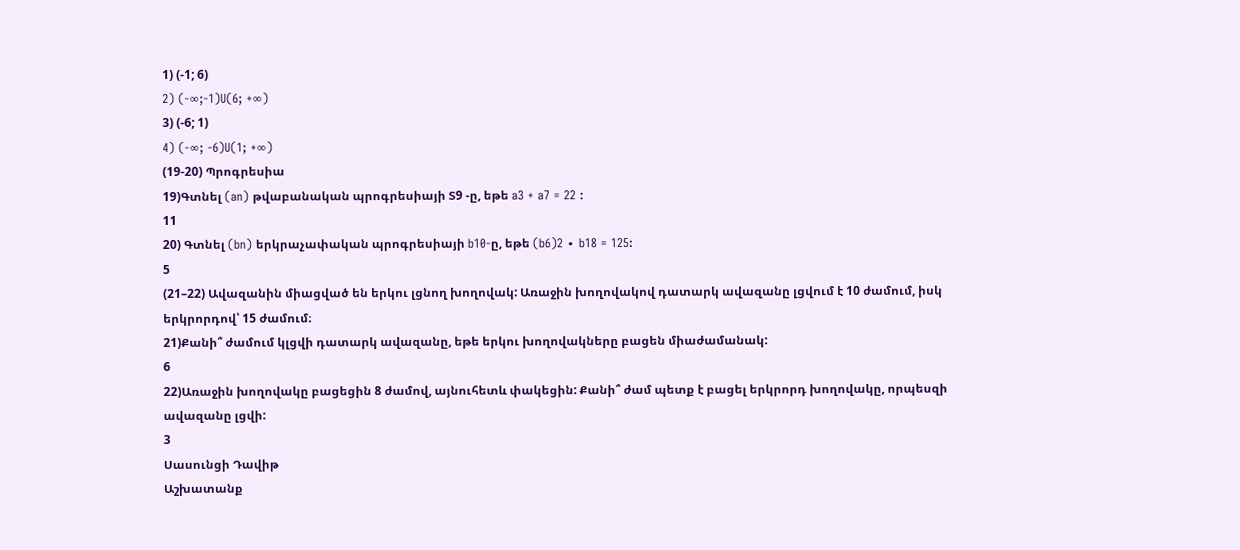1) (-1; 6)
2) (-∞;-1)U(6; +∞)
3) (-6; 1)
4) (-∞; -6)U(1; +∞)
(19-20) Պրոգրեսիա
19)Գտնել (an) թվաբանական պրոգրեսիայի Տ9 -ը, եթե a3 + a7 = 22 :
11
20) Գտնել (bn) երկրաչափական պրոգրեսիայի b10-ը, եթե (b6)2 ∙ b18 = 125:
5
(21–22) Ավազանին միացված են երկու լցնող խողովակ: Առաջին խողովակով դատարկ ավազանը լցվում է 10 ժամում, իսկ երկրորդով՝ 15 ժամում։
21)Քանի՞ ժամում կլցվի դատարկ ավազանը, եթե երկու խողովակները բացեն միաժամանակ:
6
22)Առաջին խողովակը բացեցին 8 ժամով, այնուհետև փակեցին: Քանի՞ ժամ պետք է բացել երկրորդ խողովակը, որպեսզի ավազանը լցվի:
3
Սասունցի Դավիթ
Աշխատանք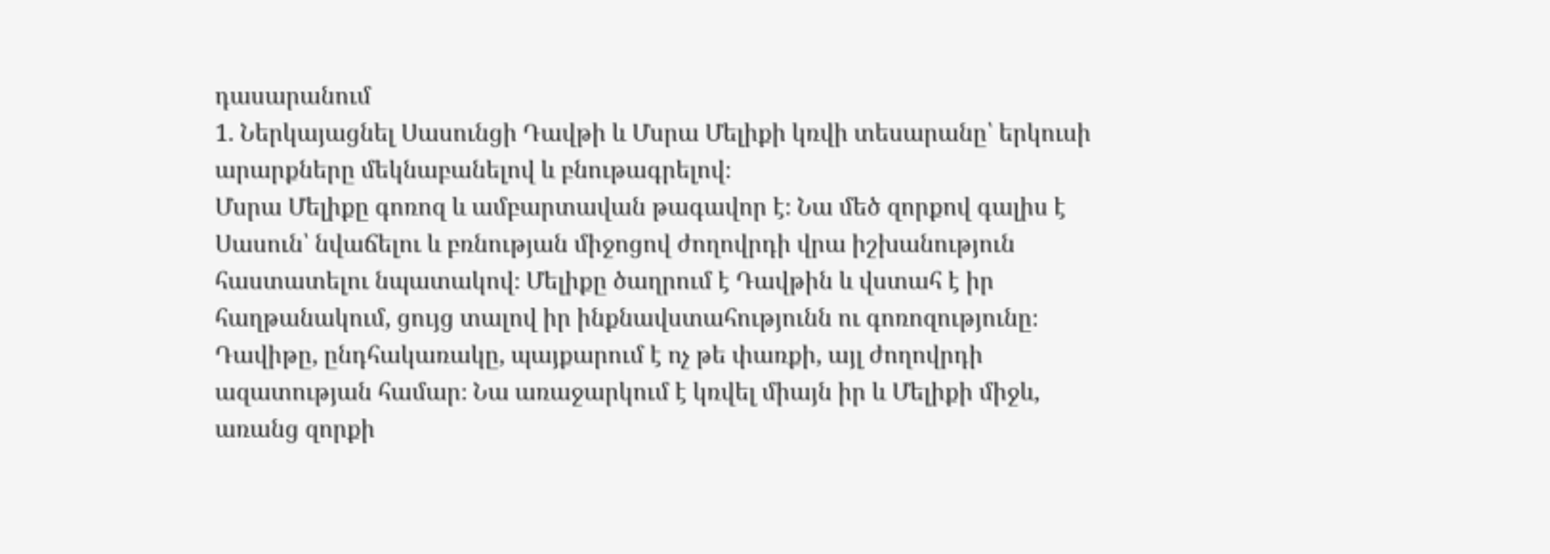դասարանում
1. Ներկայացնել Սասունցի Դավթի և Մսրա Մելիքի կռվի տեսարանը՝ երկուսի արարքները մեկնաբանելով և բնութագրելով։
Մսրա Մելիքը գոռոզ և ամբարտավան թագավոր է։ Նա մեծ զորքով գալիս է Սասուն՝ նվաճելու և բռնության միջոցով ժողովրդի վրա իշխանություն հաստատելու նպատակով։ Մելիքը ծաղրում է Դավթին և վստահ է իր հաղթանակում, ցույց տալով իր ինքնավստահությունն ու գոռոզությունը։
Դավիթը, ընդհակառակը, պայքարում է ոչ թե փառքի, այլ ժողովրդի ազատության համար։ Նա առաջարկում է կռվել միայն իր և Մելիքի միջև, առանց զորքի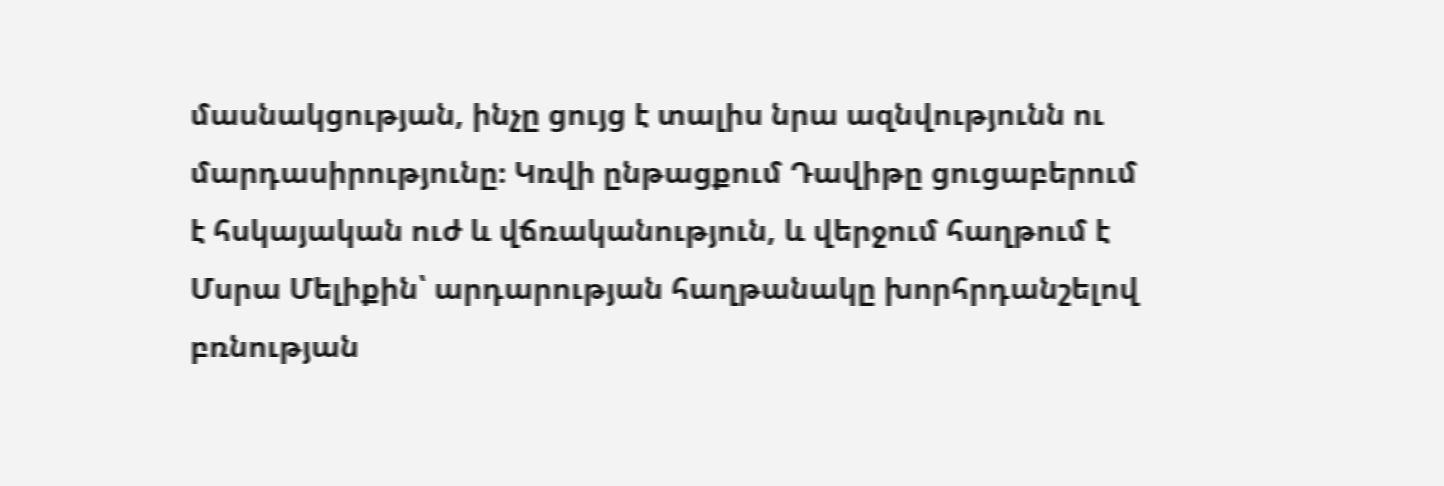մասնակցության, ինչը ցույց է տալիս նրա ազնվությունն ու մարդասիրությունը։ Կռվի ընթացքում Դավիթը ցուցաբերում է հսկայական ուժ և վճռականություն, և վերջում հաղթում է Մսրա Մելիքին՝ արդարության հաղթանակը խորհրդանշելով բռնության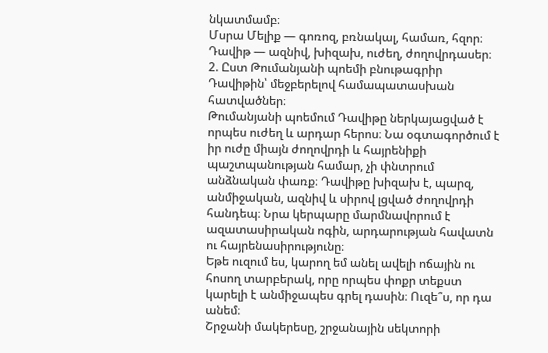նկատմամբ։
Մսրա Մելիք — գոռոզ, բռնակալ, համառ, հզոր։
Դավիթ — ազնիվ, խիզախ, ուժեղ, ժողովրդասեր։
2. Ըստ Թումանյանի պոեմի բնութագրիր Դավիթին՝ մեջբերելով համապատասխան հատվածներ։
Թումանյանի պոեմում Դավիթը ներկայացված է որպես ուժեղ և արդար հերոս։ Նա օգտագործում է իր ուժը միայն ժողովրդի և հայրենիքի պաշտպանության համար, չի փնտրում անձնական փառք։ Դավիթը խիզախ է, պարզ, անմիջական, ազնիվ և սիրով լցված ժողովրդի հանդեպ։ Նրա կերպարը մարմնավորում է ազատասիրական ոգին, արդարության հավատն ու հայրենասիրությունը։
Եթե ուզում ես, կարող եմ անել ավելի ոճային ու հոսող տարբերակ, որը որպես փոքր տեքստ կարելի է անմիջապես գրել դասին։ Ուզե՞ս, որ դա անեմ։
Շրջանի մակերեսը, շրջանային սեկտորի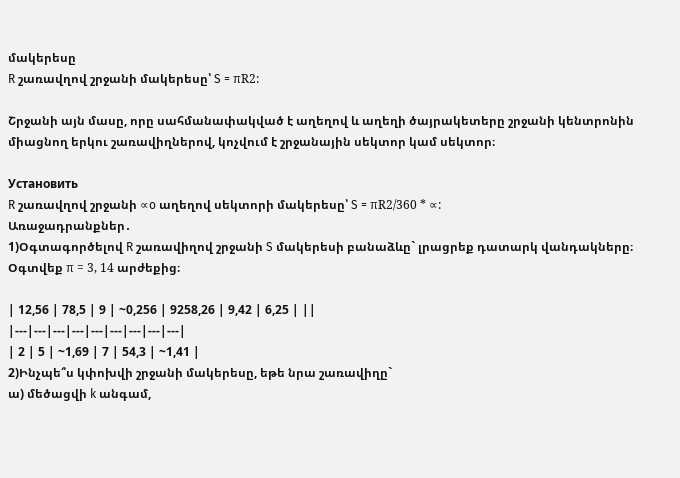մակերեսը
R շառավղով շրջանի մակերեսը՝ S = πR2:

Շրջանի այն մասը, որը սահմանափակված է աղեղով և աղեղի ծայրակետերը շրջանի կենտրոնին միացնող երկու շառավիղներով, կոչվում է շրջանային սեկտոր կամ սեկտոր։

Установить
R շառավղով շրջանի ∝o աղեղով սեկտորի մակերեսը՝ S = πR2/360 * ∝:
Առաջադրանքներ․
1)Օգտագործելով R շառավիղով շրջանի S մակերեսի բանաձևը` լրացրեք դատարկ վանդակները։ Օգտվեք π = 3, 14 արժեքից։

| 12,56 | 78,5 | 9 | ~0,256 | 9258,26 | 9,42 | 6,25 | ||
|---|---|---|---|---|---|---|---|---|
| 2 | 5 | ~1,69 | 7 | 54,3 | ~1,41 |
2)Ինչպե՞ս կփոխվի շրջանի մակերեսը, եթե նրա շառավիղը`
ա) մեծացվի k անգամ,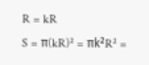R = kR
S = π(kR)² = πk²R² =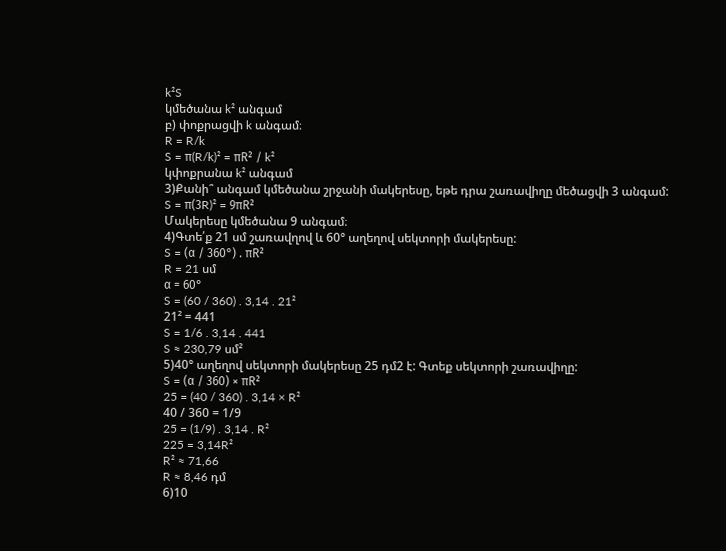k²S
կմեծանա k² անգամ
բ) փոքրացվի k անգամ։
R = R/k
S = π(R/k)² = πR² / k²
կփոքրանա k² անգամ
3)Քանի՞ անգամ կմեծանա շրջանի մակերեսը, եթե դրա շառավիղը մեծացվի 3 անգամ:
S = π(3R)² = 9πR²
Մակերեսը կմեծանա 9 անգամ։
4)Գտե՛ք 21 սմ շառավղով և 60° աղեղով սեկտորի մակերեսը:
S = (α / 360°) . πR²
R = 21 սմ
α = 60°
S = (60 / 360) . 3,14 . 21²
21² = 441
S = 1/6 . 3,14 . 441
S ≈ 230,79 սմ²
5)40° աղեղով սեկտորի մակերեսը 25 դմ2 է: Գտեք սեկտորի շառավիղը:
S = (α / 360) × πR²
25 = (40 / 360) . 3,14 × R²
40 / 360 = 1/9
25 = (1/9) . 3,14 . R²
225 = 3,14R²
R² ≈ 71,66
R ≈ 8,46 դմ
6)10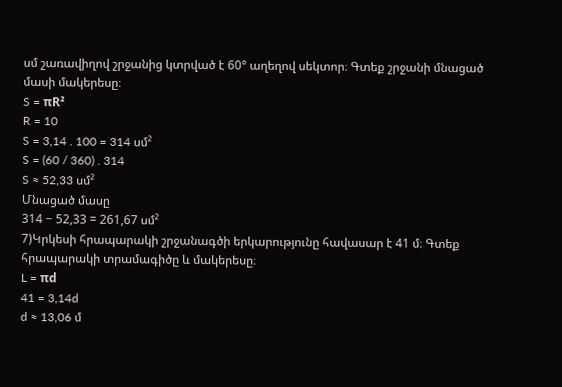սմ շառավիղով շրջանից կտրված է 60° աղեղով սեկտոր։ Գտեք շրջանի մնացած մասի մակերեսը։
S = πR²
R = 10
S = 3,14 . 100 = 314 սմ²
S = (60 / 360) . 314
S ≈ 52,33 սմ²
Մնացած մասը
314 − 52,33 = 261,67 սմ²
7)Կրկեսի հրապարակի շրջանագծի երկարությունը հավասար է 41 մ։ Գտեք հրապարակի տրամագիծը և մակերեսը։
L = πd
41 = 3,14d
d ≈ 13,06 մ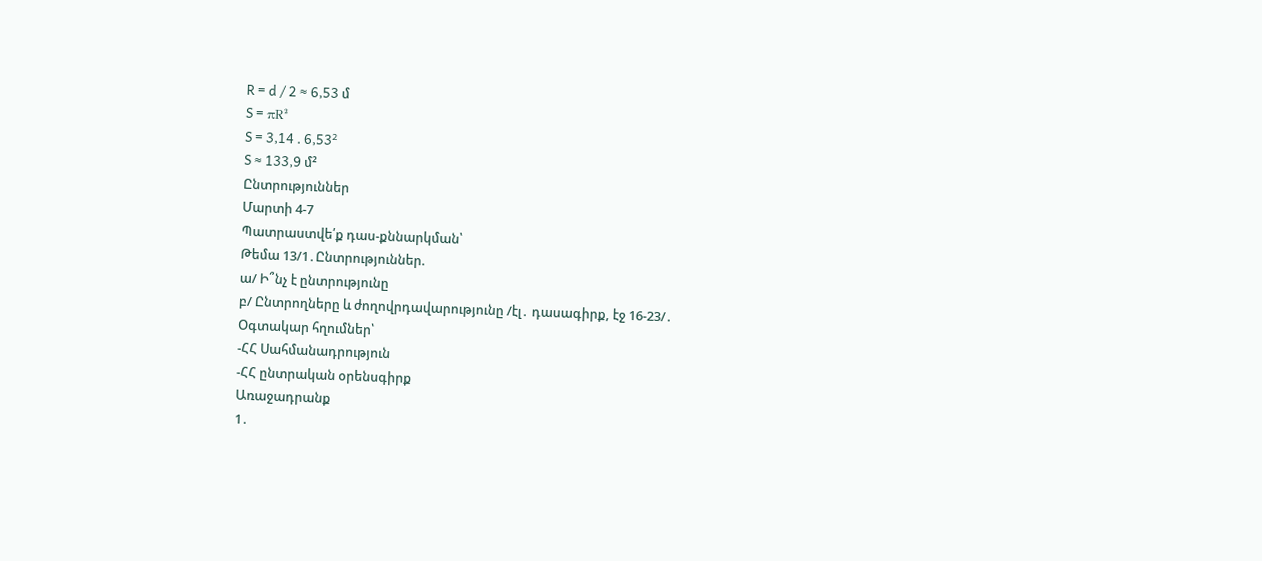R = d / 2 ≈ 6,53 մ
S = πR²
S = 3,14 . 6,53²
S ≈ 133,9 մ²
Ընտրություններ
Մարտի 4-7
Պատրաստվե՛ք դաս-քննարկման՝
Թեմա 13/1․Ընտրություններ.
ա/ Ի՞նչ է ընտրությունը
բ/ Ընտրողները և ժողովրդավարությունը /էլ․ դասագիրք, էջ 16-23/․
Օգտակար հղումներ՝
-ՀՀ Սահմանադրություն
-ՀՀ ընտրական օրենսգիրք
Առաջադրանք
1․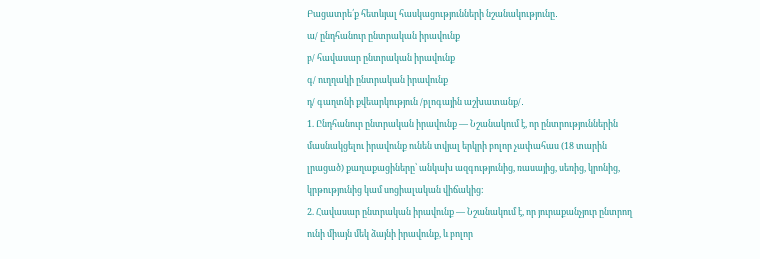Բացատրե՛ք հետևյալ հասկացությունների նշանակությունը․
ա/ ընդհանուր ընտրական իրավունք
բ/ հավասար ընտրական իրավունք
գ/ ուղղակի ընտրական իրավունք
դ/ գաղտնի քվեարկություն /բլոգային աշխատանք/․
1. Ընդհանուր ընտրական իրավունք — Նշանակում է, որ ընտրություններին մասնակցելու իրավունք ունեն տվյալ երկրի բոլոր չափահաս (18 տարին լրացած) քաղաքացիները՝ անկախ ազգությունից, ռասայից, սեռից, կրոնից, կրթությունից կամ սոցիալական վիճակից:
2. Հավասար ընտրական իրավունք — Նշանակում է, որ յուրաքանչյուր ընտրող ունի միայն մեկ ձայնի իրավունք, և բոլոր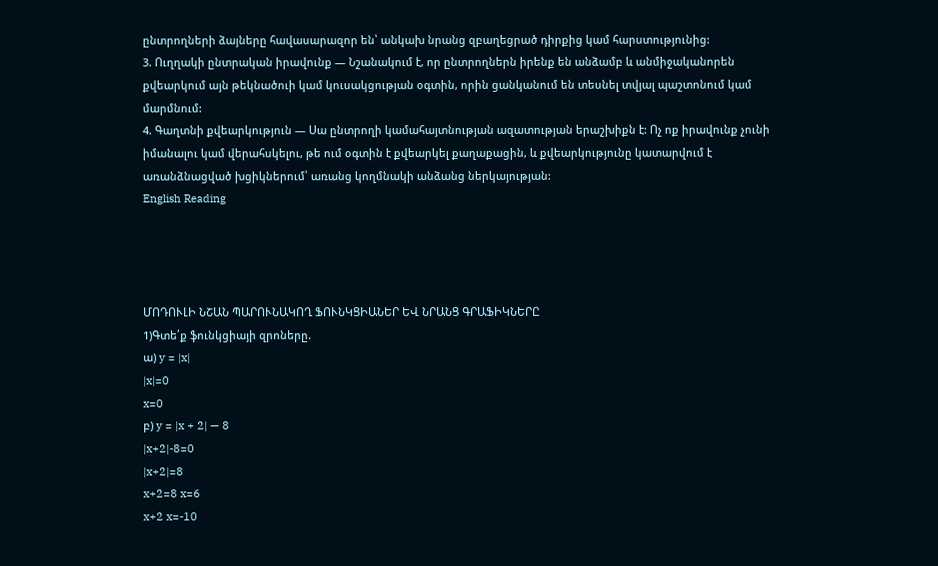ընտրողների ձայները հավասարազոր են՝ անկախ նրանց զբաղեցրած դիրքից կամ հարստությունից:
3. Ուղղակի ընտրական իրավունք — Նշանակում է, որ ընտրողներն իրենք են անձամբ և անմիջականորեն քվեարկում այն թեկնածուի կամ կուսակցության օգտին, որին ցանկանում են տեսնել տվյալ պաշտոնում կամ մարմնում:
4. Գաղտնի քվեարկություն — Սա ընտրողի կամահայտնության ազատության երաշխիքն է: Ոչ ոք իրավունք չունի իմանալու կամ վերահսկելու, թե ում օգտին է քվեարկել քաղաքացին, և քվեարկությունը կատարվում է առանձնացված խցիկներում՝ առանց կողմնակի անձանց ներկայության:
English Reading




ՄՈԴՈՒԼԻ ՆՇԱՆ ՊԱՐՈՒՆԱԿՈՂ ՖՈՒՆԿՑԻԱՆԵՐ ԵՎ ՆՐԱՆՑ ԳՐԱՖԻԿՆԵՐԸ
1)Գտե՛ք ֆունկցիայի զրոները.
ա) y = |x|
|x|=0
x=0
բ) y = |x + 2| — 8
|x+2|-8=0
|x+2|=8
x+2=8 x=6
x+2 x=-10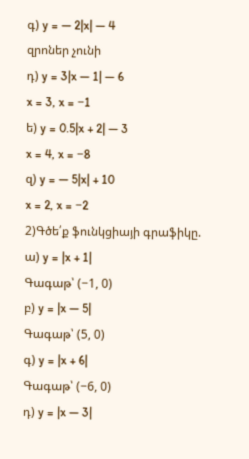գ) y = — 2|x| — 4
զրոներ չունի
դ) y = 3|x — 1| — 6
x = 3, x = −1
ե) y = 0.5|x + 2| — 3
x = 4, x = −8
զ) y = — 5|x| + 10
x = 2, x = −2
2)Գծե՛ք ֆունկցիայի գրաֆիկը.
ա) y = |x + 1|
Գագաթ՝ (−1, 0)
բ) y = |x — 5|
Գագաթ՝ (5, 0)
գ) y = |x + 6|
Գագաթ՝ (−6, 0)
դ) y = |x — 3|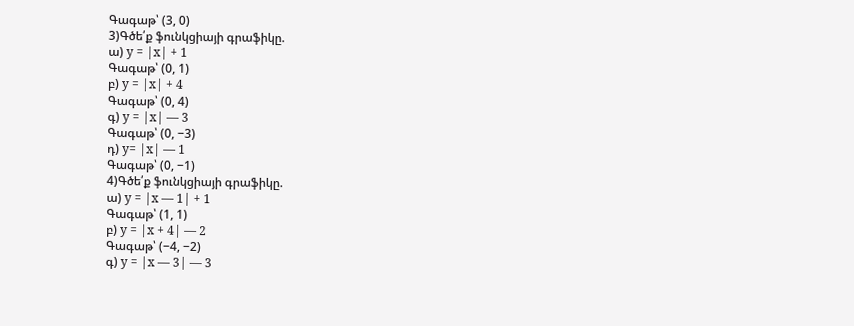Գագաթ՝ (3, 0)
3)Գծե՛ք ֆունկցիայի գրաֆիկը.
ա) y = |x| + 1
Գագաթ՝ (0, 1)
բ) y = |x| + 4
Գագաթ՝ (0, 4)
գ) y = |x| — 3
Գագաթ՝ (0, −3)
դ) y= |x| — 1
Գագաթ՝ (0, −1)
4)Գծե՛ք ֆունկցիայի գրաֆիկը.
ա) y = |x — 1| + 1
Գագաթ՝ (1, 1)
բ) y = |x + 4| — 2
Գագաթ՝ (−4, −2)
գ) y = |x — 3| — 3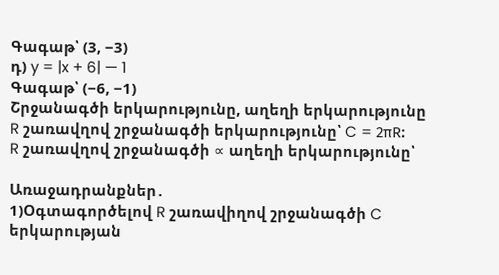Գագաթ՝ (3, −3)
դ) y = |x + 6| — 1
Գագաթ՝ (−6, −1)
Շրջանագծի երկարությունը, աղեղի երկարությունը
R շառավղով շրջանագծի երկարությունը՝ C = 2πR։
R շառավղով շրջանագծի ∝ աղեղի երկարությունը՝

Առաջադրանքներ․
1)Օգտագործելով R շառավիղով շրջանագծի C երկարության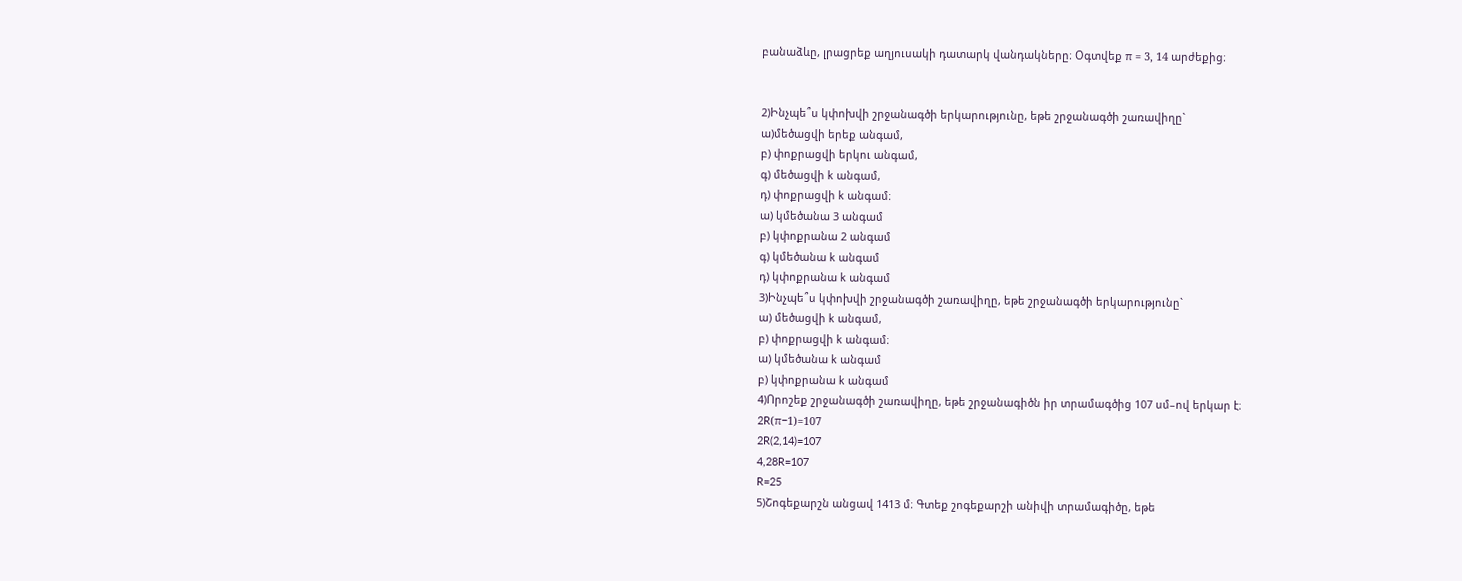բանաձևը, լրացրեք աղյուսակի դատարկ վանդակները։ Օգտվեք π = 3, 14 արժեքից։


2)Ինչպե՞ս կփոխվի շրջանագծի երկարությունը, եթե շրջանագծի շառավիղը`
ա)մեծացվի երեք անգամ,
բ) փոքրացվի երկու անգամ,
գ) մեծացվի k անգամ,
դ) փոքրացվի k անգամ։
ա) կմեծանա 3 անգամ
բ) կփոքրանա 2 անգամ
գ) կմեծանա k անգամ
դ) կփոքրանա k անգամ
3)Ինչպե՞ս կփոխվի շրջանագծի շառավիղը, եթե շրջանագծի երկարությունը`
ա) մեծացվի k անգամ,
բ) փոքրացվի k անգամ։
ա) կմեծանա k անգամ
բ) կփոքրանա k անգամ
4)Որոշեք շրջանագծի շառավիղը, եթե շրջանագիծն իր տրամագծից 107 սմ–ով երկար է։
2R(π−1)=107
2R(2,14)=107
4,28R=107
R=25
5)Շոգեքարշն անցավ 1413 մ։ Գտեք շոգեքարշի անիվի տրամագիծը, եթե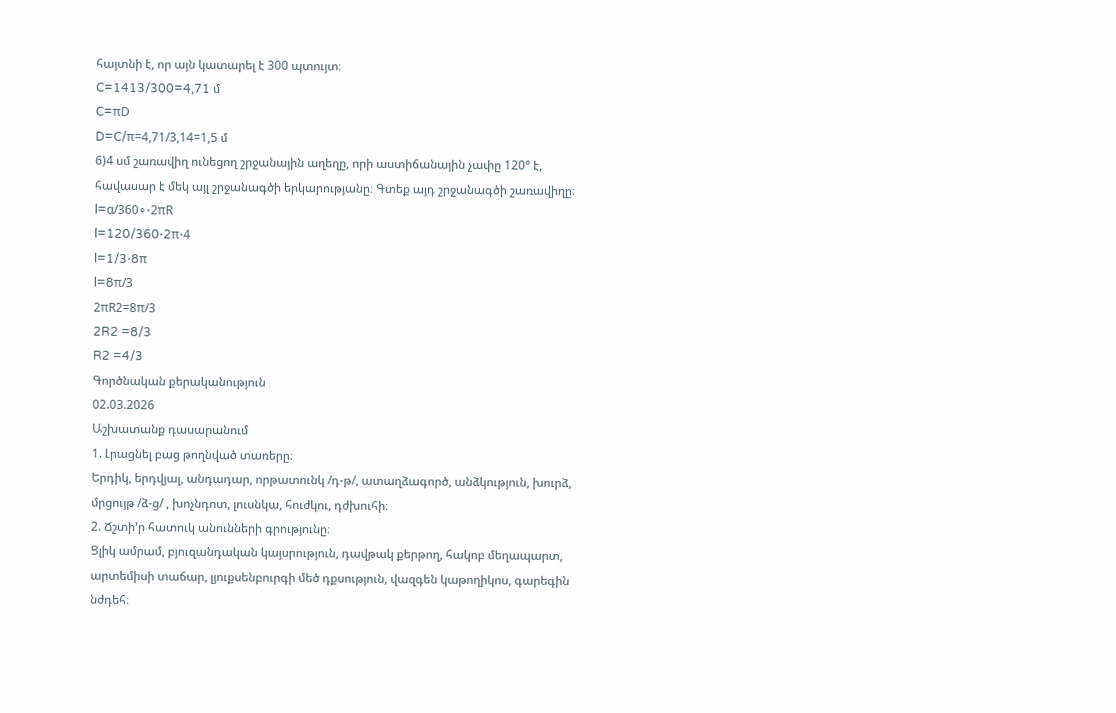հայտնի է, որ այն կատարել է 300 պտույտ։
C=1413/300=4,71 մ
C=πD
D=C/π=4,71/3,14=1,5 մ
6)4 սմ շառավիղ ունեցող շրջանային աղեղը, որի աստիճանային չափը 120° է, հավասար է մեկ այլ շրջանագծի երկարությանը։ Գտեք այդ շրջանագծի շառավիղը։
l=α/360∘⋅2πR
l=120/360⋅2π⋅4
l=1/3⋅8π
l=8π/3
2πR2=8π/3
2R2 =8/3
R2 =4/3
Գործնական քերականություն
02.03.2026
Աշխատանք դասարանում
1. Լրացնել բաց թողնված տառերը։
Երդիկ, երդվյալ, անդադար, որթատունկ /դ-թ/, ատաղձագործ, անձկություն, խուրձ, մրցույթ /ձ-ց/ , խոչնդոտ, լուսնկա, հուժկու, դժխուհի։
2. Ճշտի’ր հատուկ անունների գրությունը։
Ցլիկ ամրամ, բյուզանդական կայսրություն, դավթակ քերթող, հակոբ մեղապարտ, արտեմիսի տաճար, լյուքսենբուրգի մեծ դքսություն, վազգեն կաթողիկոս, գարեգին նժդեհ։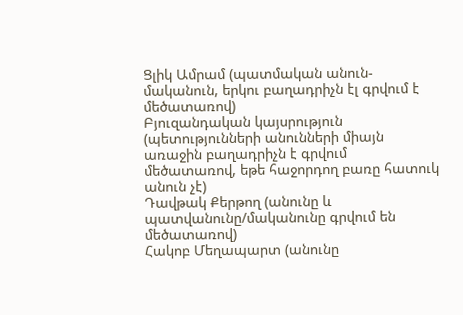Ցլիկ Ամրամ (պատմական անուն-մականուն, երկու բաղադրիչն էլ գրվում է մեծատառով)
Բյուզանդական կայսրություն (պետությունների անունների միայն առաջին բաղադրիչն է գրվում մեծատառով, եթե հաջորդող բառը հատուկ անուն չէ)
Դավթակ Քերթող (անունը և պատվանունը/մականունը գրվում են մեծատառով)
Հակոբ Մեղապարտ (անունը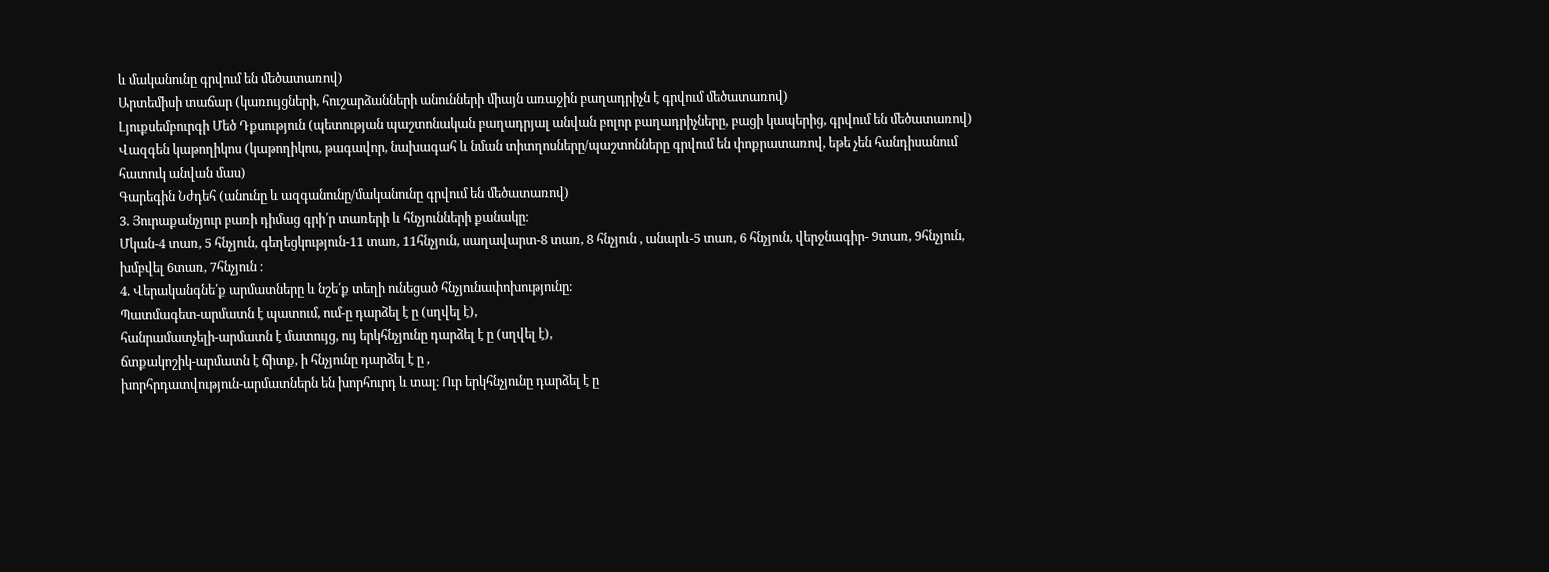և մականունը գրվում են մեծատառով)
Արտեմիսի տաճար (կառույցների, հուշարձանների անունների միայն առաջին բաղադրիչն է գրվում մեծատառով)
Լյուքսեմբուրգի Մեծ Դքսություն (պետության պաշտոնական բաղադրյալ անվան բոլոր բաղադրիչները, բացի կապերից, գրվում են մեծատառով)
Վազգեն կաթողիկոս (կաթողիկոս, թագավոր, նախագահ և նման տիտղոսները/պաշտոնները գրվում են փոքրատառով, եթե չեն հանդիսանում հատուկ անվան մաս)
Գարեգին Նժդեհ (անունը և ազգանունը/մականունը գրվում են մեծատառով)
3. Յուրաքանչյուր բառի դիմաց գրի՛ր տառերի և հնչյունների քանակը։
Մկան-4 տառ, 5 հնչյուն, գեղեցկություն-11 տառ, 11հնչյուն, սաղավարտ-8 տառ, 8 հնչյուն , անարև-5 տառ, 6 հնչյուն, վերջնագիր- 9տառ, 9հնչյուն, խմբվել 6տառ, 7հնչյուն ։
4. Վերականգնե՛ք արմատները և նշե՛ք տեղի ունեցած հնչյունափոխությունը։
Պատմագետ-արմատն է պատում, ում-ը դարձել է ը (սղվել է),
հանրամատչելի-արմատն է մատույց, ույ երկհնչյունը դարձել է ը (սղվել է),
ճտքակոշիկ-արմատն է ճիտք, ի հնչյունը դարձել է ը ,
խորհրդատվություն-արմատներն են խորհուրդ և տալ։ Ուր երկհնչյունը դարձել է ը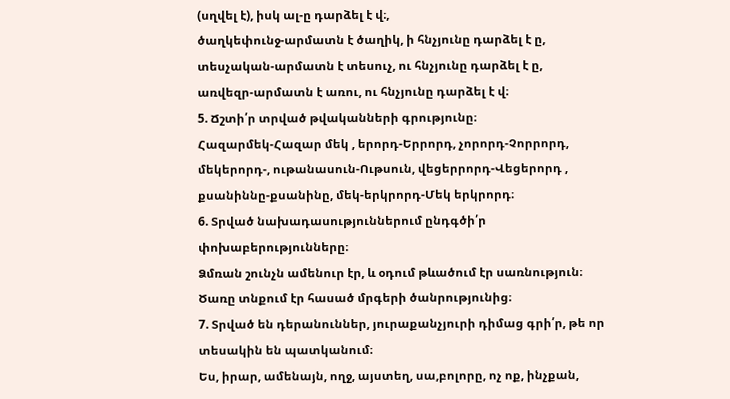(սղվել է), իսկ ալ-ը դարձել է վ։,
ծաղկեփունջ-արմատն է ծաղիկ, ի հնչյունը դարձել է ը,
տեսչական-արմատն է տեսուչ, ու հնչյունը դարձել է ը,
առվեզր-արմատն է առու, ու հնչյունը դարձել է վ։
5. Ճշտի՛ր տրված թվականների գրությունը։
Հազարմեկ-Հազար մեկ , երորդ-Երրորդ, չորորդ-Չորրորդ, մեկերորդ-, ութանասուն-Ութսուն, վեցերրորդ-Վեցերորդ , քսանիննը-քսանինը, մեկ-երկրորդ-Մեկ երկրորդ։
6. Տրված նախադասություններում ընդգծի՛ր փոխաբերությունները։
Ձմռան շունչն ամենուր էր, և օդում թևածում էր սառնություն։
Ծառը տնքում էր հասած մրգերի ծանրությունից։
7. Տրված են դերանուններ, յուրաքանչյուրի դիմաց գրի՛ր, թե որ տեսակին են պատկանում։
Ես, իրար, ամենայն, ողջ, այստեղ, սա,բոլորը, ոչ ոք, ինչքան,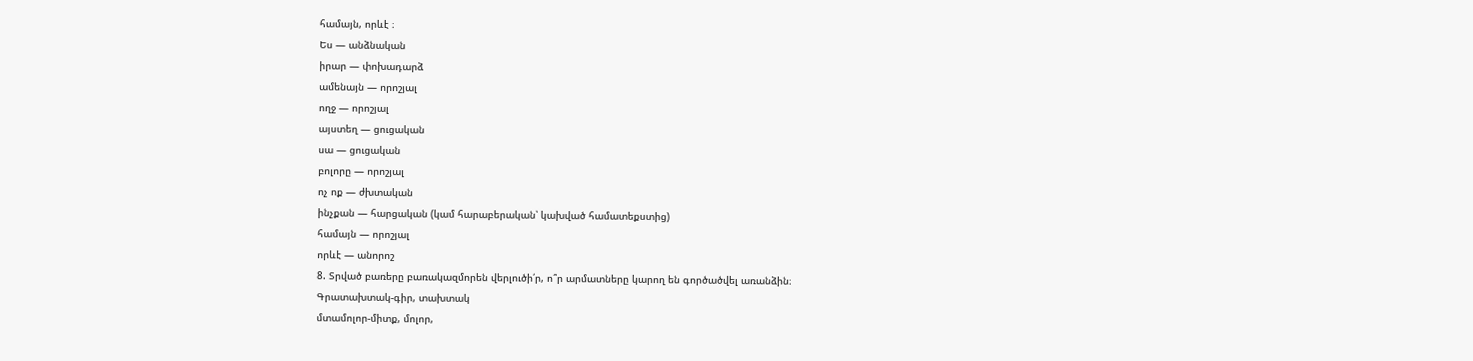համայն, որևէ ։
Ես — անձնական
իրար — փոխադարձ
ամենայն — որոշյալ
ողջ — որոշյալ
այստեղ — ցուցական
սա — ցուցական
բոլորը — որոշյալ
ոչ ոք — ժխտական
ինչքան — հարցական (կամ հարաբերական՝ կախված համատեքստից)
համայն — որոշյալ
որևէ — անորոշ
8. Տրված բառերը բառակազմորեն վերլուծի՛ր, ո՞ր արմատները կարող են գործածվել առանձին։
Գրատախտակ-գիր, տախտակ
մտամոլոր-միտք, մոլոր,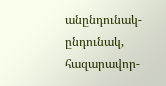անընդունակ-ընդունակ,
հազարավոր-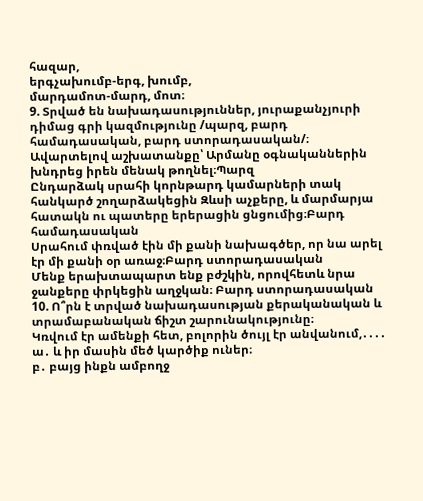հազար,
երգչախումբ-երգ, խումբ,
մարդամոտ-մարդ, մոտ։
9. Տրված են նախադասություններ, յուրաքանչյուրի դիմաց գրի կազմությունը /պարզ, բարդ համադասական, բարդ ստորադասական/։
Ավարտելով աշխատանքը՝ Արմանը օգնականներին խնդրեց իրեն մենակ թողնել։Պարզ
Ընդարձակ սրահի կորնթարդ կամարների տակ հանկարծ շողարձակեցին Զևսի աչքերը, և մարմարյա հատակն ու պատերը երերացին ցնցումից։Բարդ համադասական
Սրահում փռված էին մի քանի նախագծեր, որ նա արել էր մի քանի օր առաջ։Բարդ ստորադասական
Մենք երախտապարտ ենք բժշկին, որովհետև նրա ջանքերը փրկեցին աղջկան։ Բարդ ստորադասական
10. Ո՞րն է տրված նախադասության քերականական և տրամաբանական ճիշտ շարունակությունը։
Կռվում էր ամենքի հետ, բոլորին ծույլ էր անվանում,․․․․
ա․ և իր մասին մեծ կարծիք ուներ։
բ․ բայց ինքն ամբողջ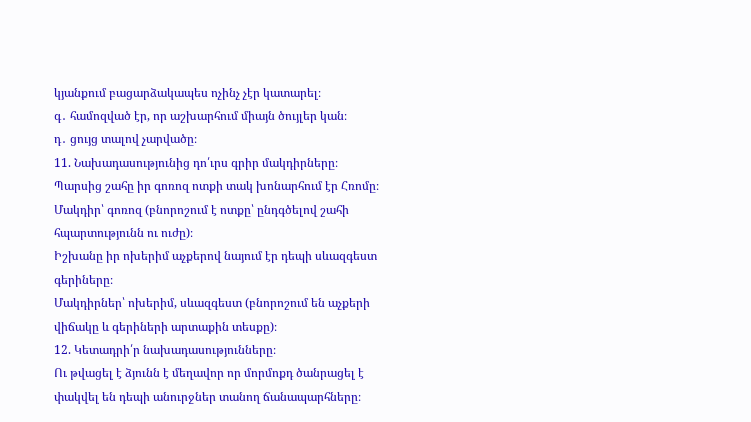կյանքում բացարձակապես ոչինչ չէր կատարել։
գ․ համոզված էր, որ աշխարհում միայն ծույլեր կան։
դ․ ցույց տալով չարվածը։
11. Նախադասությունից դո՛ւրս գրիր մակդիրները։
Պարսից շահը իր գոռոզ ոտքի տակ խոնարհում էր Հռոմը։
Մակդիր՝ գոռոզ (բնորոշում է ոտքը՝ ընդգծելով շահի հպարտությունն ու ուժը)։
Իշխանը իր ոխերիմ աչքերով նայում էր դեպի սևազգեստ գերիները։
Մակդիրներ՝ ոխերիմ, սևազգեստ (բնորոշում են աչքերի վիճակը և գերիների արտաքին տեսքը)։
12. Կետադրի՛ր նախադասությունները։
Ու թվացել է ձյունն է մեղավոր որ մորմոքդ ծանրացել է փակվել են դեպի անուրջներ տանող ճանապարհները։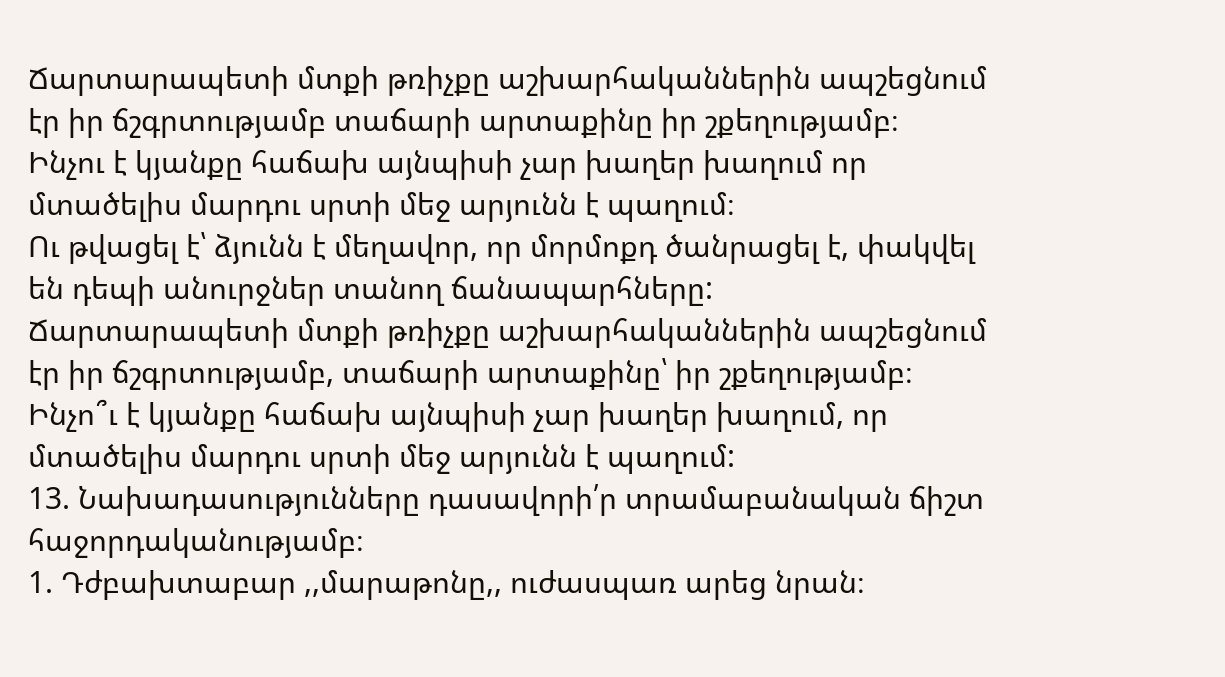Ճարտարապետի մտքի թռիչքը աշխարհականներին ապշեցնում էր իր ճշգրտությամբ տաճարի արտաքինը իր շքեղությամբ։
Ինչու է կյանքը հաճախ այնպիսի չար խաղեր խաղում որ մտածելիս մարդու սրտի մեջ արյունն է պաղում։
Ու թվացել է՝ ձյունն է մեղավոր, որ մորմոքդ ծանրացել է, փակվել են դեպի անուրջներ տանող ճանապարհները:
Ճարտարապետի մտքի թռիչքը աշխարհականներին ապշեցնում էր իր ճշգրտությամբ, տաճարի արտաքինը՝ իր շքեղությամբ։
Ինչո՞ւ է կյանքը հաճախ այնպիսի չար խաղեր խաղում, որ մտածելիս մարդու սրտի մեջ արյունն է պաղում:
13. Նախադասությունները դասավորի՛ր տրամաբանական ճիշտ հաջորդականությամբ։
1. Դժբախտաբար ,,մարաթոնը,, ուժասպառ արեց նրան։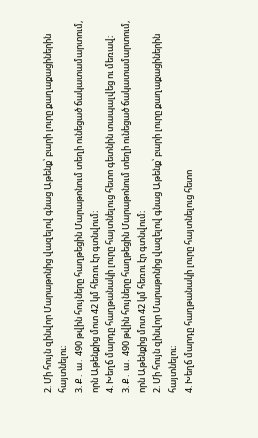2. Մի հույն զինվոր Մարաթոնից վազելով գնաց Աթենք՝ բարի լուրը քաղաքացիներին հայտնելու։
3. Ք․ ա․ 490 թվին հույները հաղթեցին Մարաթոնում տեղի ունեցած ճակատամարտում, որն Աթենքից մոտ 42 կմ հեռու էր գտնվում։
4. Խեղճ մարդը հաղթանակի լուրը հայտնելուց հետո գետնին տապալվեց ու մեռավ։
3. Ք․ ա․ 490 թվին հույները հաղթեցին Մարաթոնում տեղի ունեցած ճակատամարտում, որն Աթենքից մոտ 42 կմ հեռու էր գտնվում։
2. Մի հույն զինվոր Մարաթոնից վազելով գնաց Աթենք՝ բարի լուրը քաղաքացիներին հայտնելու։
4. Խեղճ մարդը հաղթանակի լուրը հայտնելուց հետո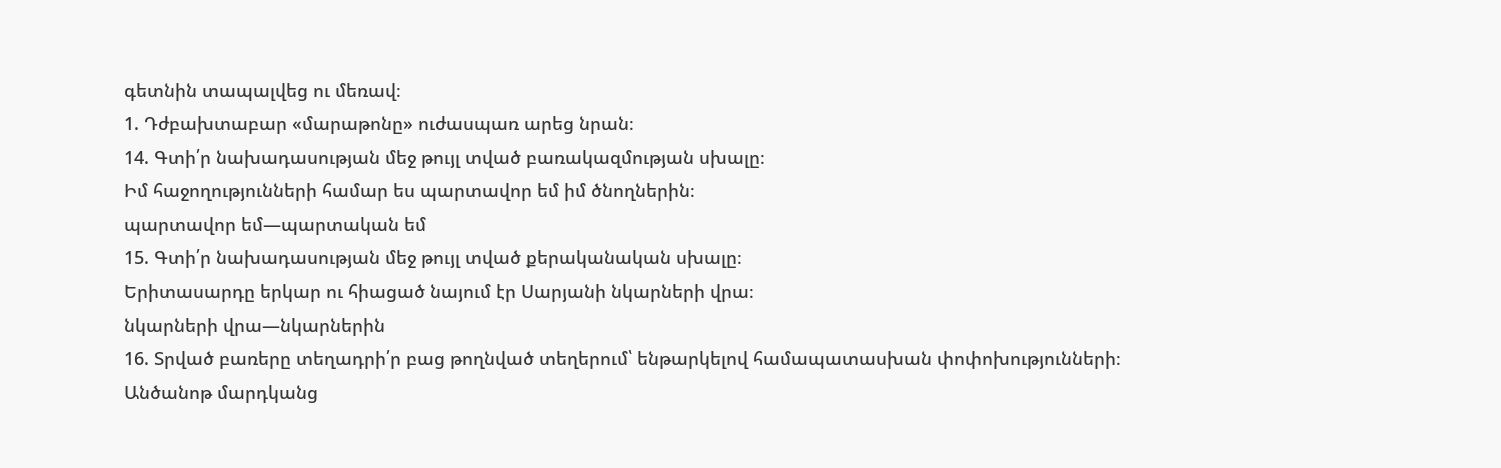գետնին տապալվեց ու մեռավ։
1. Դժբախտաբար «մարաթոնը» ուժասպառ արեց նրան։
14. Գտի՛ր նախադասության մեջ թույլ տված բառակազմության սխալը։
Իմ հաջողությունների համար ես պարտավոր եմ իմ ծնողներին։
պարտավոր եմ—պարտական եմ
15. Գտի՛ր նախադասության մեջ թույլ տված քերականական սխալը։
Երիտասարդը երկար ու հիացած նայում էր Սարյանի նկարների վրա։
նկարների վրա—նկարներին
16. Տրված բառերը տեղադրի՛ր բաց թողնված տեղերում՝ ենթարկելով համապատասխան փոփոխությունների։
Անծանոթ մարդկանց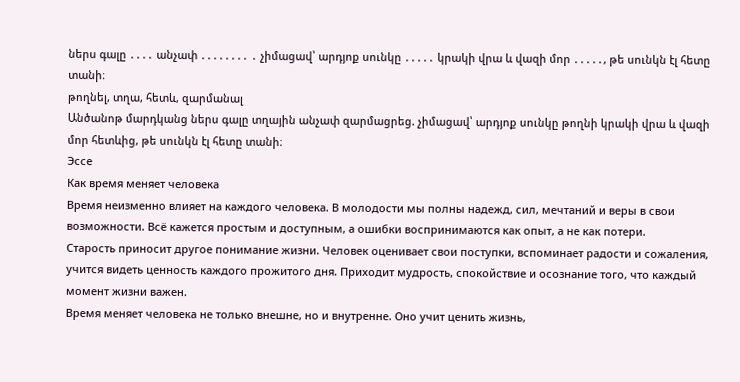ներս գալը ․․․․ անչափ ․․․․․․․․ ․ չիմացավ՝ արդյոք սունկը ․․․․․ կրակի վրա և վազի մոր ․․․․․, թե սունկն էլ հետը տանի։
թողնել, տղա, հետև, զարմանալ
Անծանոթ մարդկանց ներս գալը տղային անչափ զարմացրեց. չիմացավ՝ արդյոք սունկը թողնի կրակի վրա և վազի մոր հետևից, թե սունկն էլ հետը տանի։
Эссе
Как время меняет человека
Время неизменно влияет на каждого человека. В молодости мы полны надежд, сил, мечтаний и веры в свои возможности. Всё кажется простым и доступным, а ошибки воспринимаются как опыт, а не как потери.
Старость приносит другое понимание жизни. Человек оценивает свои поступки, вспоминает радости и сожаления, учится видеть ценность каждого прожитого дня. Приходит мудрость, спокойствие и осознание того, что каждый момент жизни важен.
Время меняет человека не только внешне, но и внутренне. Оно учит ценить жизнь,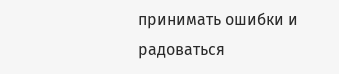принимать ошибки и радоваться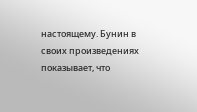настоящему. Бунин в своих произведениях показывает, что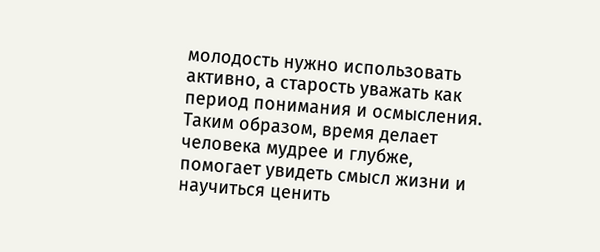молодость нужно использовать активно, а старость уважать как период понимания и осмысления.
Таким образом, время делает человека мудрее и глубже, помогает увидеть смысл жизни и научиться ценить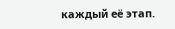каждый её этап.